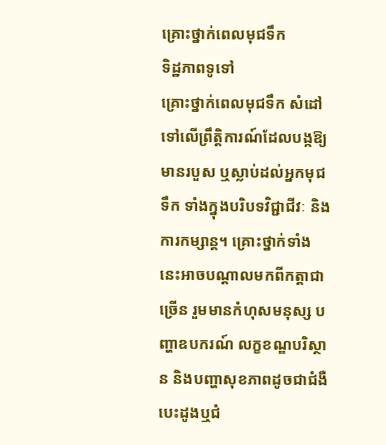គ្រោះថ្នាក់ពេលមុជទឹក
ទិដ្ឋភាពទូទៅ
គ្រោះថ្នាក់ពេលមុជទឹក សំដៅទៅលើព្រឹត្តិការណ៍ដែលបង្កឱ្យមានរបួស ឬស្លាប់ដល់អ្នកមុជទឹក ទាំងក្នុងបរិបទវិជ្ជាជីវៈ និងការកម្សាន្ត។ គ្រោះថ្នាក់ទាំងនេះអាចបណ្តាលមកពីកត្តាជាច្រើន រួមមានកំហុសមនុស្ស បញ្ហាឧបករណ៍ លក្ខខណ្ឌបរិស្ថាន និងបញ្ហាសុខភាពដូចជាជំងឺបេះដូងឬជំ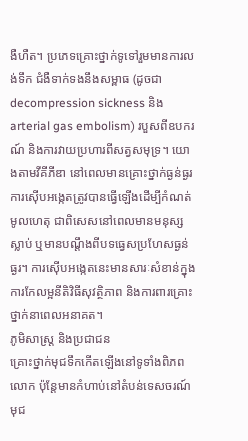ងឺហឺត។ ប្រភេទគ្រោះថ្នាក់ទូទៅរួមមានការលង់ទឹក ជំងឺទាក់ទងនឹងសម្ពាធ (ដូចជា decompression sickness និង arterial gas embolism) របួសពីឧបករណ៍ និងការវាយប្រហារពីសត្វសមុទ្រ។ យោងតាមវីគីភីឌា នៅពេលមានគ្រោះថ្នាក់ធ្ងន់ធ្ងរ ការស៊ើបអង្កេតត្រូវបានធ្វើឡើងដើម្បីកំណត់មូលហេតុ ជាពិសេសនៅពេលមានមនុស្សស្លាប់ ឬមានបណ្តឹងពីបទធ្វេសប្រហែសធ្ងន់ធ្ងរ។ ការស៊ើបអង្កេតនេះមានសារៈសំខាន់ក្នុងការកែលម្អនីតិវិធីសុវត្ថិភាព និងការពារគ្រោះថ្នាក់នាពេលអនាគត។
ភូមិសាស្ត្រ និងប្រជាជន
គ្រោះថ្នាក់មុជទឹកកើតឡើងនៅទូទាំងពិភពលោក ប៉ុន្តែមានកំហាប់នៅតំបន់ទេសចរណ៍មុជ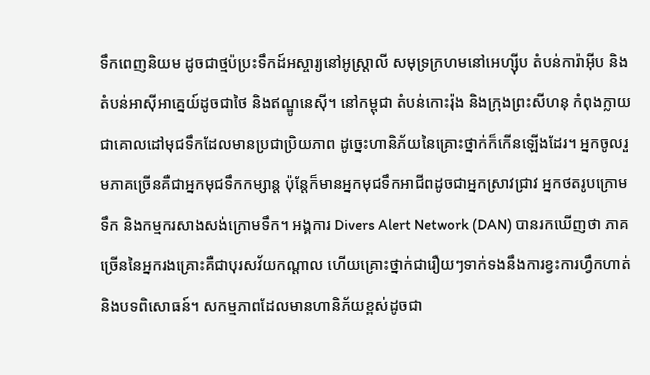ទឹកពេញនិយម ដូចជាថ្មប៉ប្រះទឹកដ៍អស្ចារ្យនៅអូស្ត្រាលី សមុទ្រក្រហមនៅអេហ្ស៊ីប តំបន់ការ៉ាអ៊ីប និងតំបន់អាស៊ីអាគ្នេយ៍ដូចជាថៃ និងឥណ្ឌូនេស៊ី។ នៅកម្ពុជា តំបន់កោះរ៉ុង និងក្រុងព្រះសីហនុ កំពុងក្លាយជាគោលដៅមុជទឹកដែលមានប្រជាប្រិយភាព ដូច្នេះហានិភ័យនៃគ្រោះថ្នាក់ក៏កើនឡើងដែរ។ អ្នកចូលរួមភាគច្រើនគឺជាអ្នកមុជទឹកកម្សាន្ត ប៉ុន្តែក៏មានអ្នកមុជទឹកអាជីពដូចជាអ្នកស្រាវជ្រាវ អ្នកថតរូបក្រោមទឹក និងកម្មករសាងសង់ក្រោមទឹក។ អង្គការ Divers Alert Network (DAN) បានរកឃើញថា ភាគច្រើននៃអ្នករងគ្រោះគឺជាបុរសវ័យកណ្តាល ហើយគ្រោះថ្នាក់ជារឿយៗទាក់ទងនឹងការខ្វះការហ្វឹកហាត់ និងបទពិសោធន៍។ សកម្មភាពដែលមានហានិភ័យខ្ពស់ដូចជា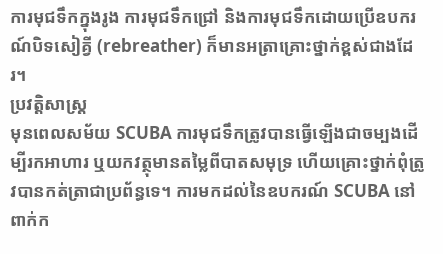ការមុជទឹកក្នុងរូង ការមុជទឹកជ្រៅ និងការមុជទឹកដោយប្រើឧបករណ៍បិទសៀគ្វី (rebreather) ក៏មានអត្រាគ្រោះថ្នាក់ខ្ពស់ជាងដែរ។
ប្រវត្តិសាស្ត្រ
មុនពេលសម័យ SCUBA ការមុជទឹកត្រូវបានធ្វើឡើងជាចម្បងដើម្បីរកអាហារ ឬយកវត្ថុមានតម្លៃពីបាតសមុទ្រ ហើយគ្រោះថ្នាក់ពុំត្រូវបានកត់ត្រាជាប្រព័ន្ធទេ។ ការមកដល់នៃឧបករណ៍ SCUBA នៅពាក់ក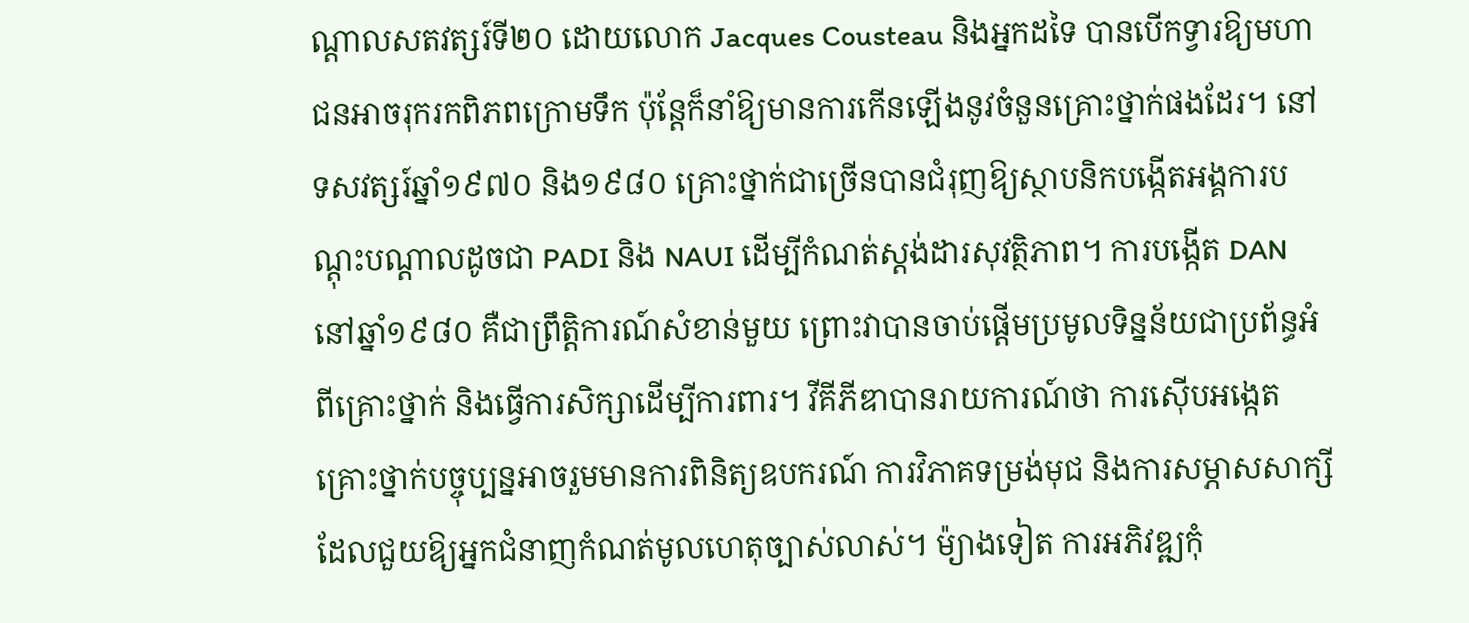ណ្តាលសតវត្សរ៍ទី២០ ដោយលោក Jacques Cousteau និងអ្នកដទៃ បានបើកទ្វារឱ្យមហាជនអាចរុករកពិភពក្រោមទឹក ប៉ុន្តែក៏នាំឱ្យមានការកើនឡើងនូវចំនួនគ្រោះថ្នាក់ផងដែរ។ នៅទសវត្សរ៍ឆ្នាំ១៩៧០ និង១៩៨០ គ្រោះថ្នាក់ជាច្រើនបានជំរុញឱ្យស្ថាបនិកបង្កើតអង្គការបណ្តុះបណ្តាលដូចជា PADI និង NAUI ដើម្បីកំណត់ស្តង់ដារសុវត្ថិភាព។ ការបង្កើត DAN នៅឆ្នាំ១៩៨០ គឺជាព្រឹត្តិការណ៍សំខាន់មួយ ព្រោះវាបានចាប់ផ្តើមប្រមូលទិន្នន័យជាប្រព័ន្ធអំពីគ្រោះថ្នាក់ និងធ្វើការសិក្សាដើម្បីការពារ។ វីគីភីឌាបានរាយការណ៍ថា ការស៊ើបអង្កេតគ្រោះថ្នាក់បច្ចុប្បន្នអាចរួមមានការពិនិត្យឧបករណ៍ ការវិភាគទម្រង់មុជ និងការសម្ភាសសាក្សី ដែលជួយឱ្យអ្នកជំនាញកំណត់មូលហេតុច្បាស់លាស់។ ម៉្យាងទៀត ការអភិវឌ្ឍកុំ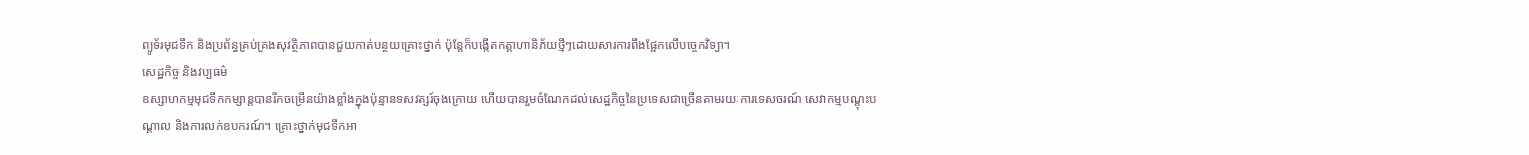ព្យូទ័រមុជទឹក និងប្រព័ន្ធគ្រប់គ្រងសុវត្ថិភាពបានជួយកាត់បន្ថយគ្រោះថ្នាក់ ប៉ុន្តែក៏បង្កើតកត្តាហានិភ័យថ្មីៗដោយសារការពឹងផ្អែកលើបច្ចេកវិទ្យា។
សេដ្ឋកិច្ច និងវប្បធម៌
ឧស្សាហកម្មមុជទឹកកម្សាន្តបានរីកចម្រើនយ៉ាងខ្លាំងក្នុងប៉ុន្មានទសវត្សរ៍ចុងក្រោយ ហើយបានរួមចំណែកដល់សេដ្ឋកិច្ចនៃប្រទេសជាច្រើនតាមរយៈការទេសចរណ៍ សេវាកម្មបណ្តុះបណ្តាល និងការលក់ឧបករណ៍។ គ្រោះថ្នាក់មុជទឹកអា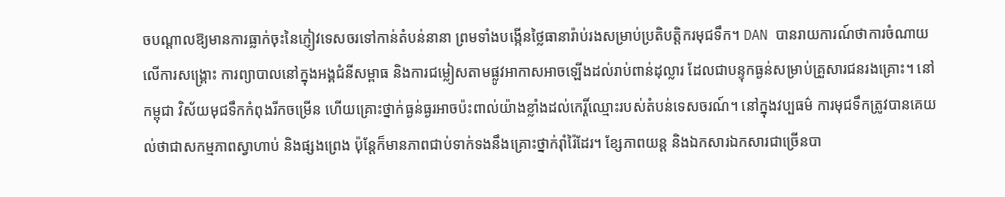ចបណ្តាលឱ្យមានការធ្លាក់ចុះនៃភ្ញៀវទេសចរទៅកាន់តំបន់នានា ព្រមទាំងបង្កើនថ្លៃធានារ៉ាប់រងសម្រាប់ប្រតិបត្តិករមុជទឹក។ DAN បានរាយការណ៍ថាការចំណាយលើការសង្គ្រោះ ការព្យាបាលនៅក្នុងអង្គជំនីសម្ពាធ និងការជម្លៀសតាមផ្លូវអាកាសអាចឡើងដល់រាប់ពាន់ដុល្លារ ដែលជាបន្ទុកធ្ងន់សម្រាប់គ្រួសារជនរងគ្រោះ។ នៅកម្ពុជា វិស័យមុជទឹកកំពុងរីកចម្រើន ហើយគ្រោះថ្នាក់ធ្ងន់ធ្ងរអាចប៉ះពាល់យ៉ាងខ្លាំងដល់កេរ្តិ៍ឈ្មោះរបស់តំបន់ទេសចរណ៍។ នៅក្នុងវប្បធម៌ ការមុជទឹកត្រូវបានគេយល់ថាជាសកម្មភាពស្វាហាប់ និងផ្សងព្រេង ប៉ុន្តែក៏មានភាពជាប់ទាក់ទងនឹងគ្រោះថ្នាក់រ៉ាំរ៉ៃដែរ។ ខ្សែភាពយន្ត និងឯកសារឯកសារជាច្រើនបា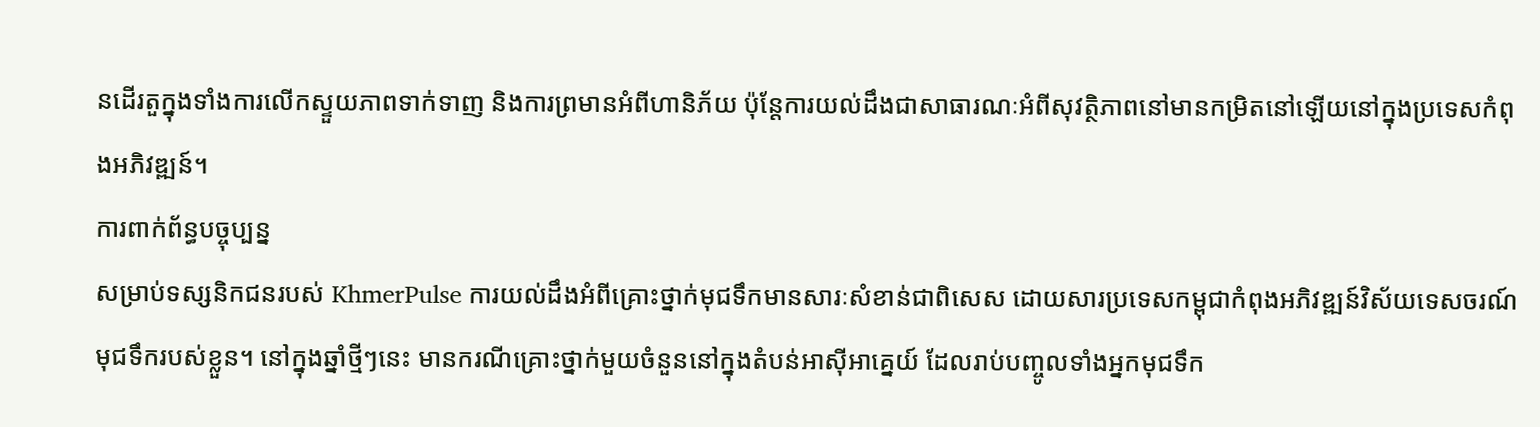នដើរតួក្នុងទាំងការលើកស្ទួយភាពទាក់ទាញ និងការព្រមានអំពីហានិភ័យ ប៉ុន្តែការយល់ដឹងជាសាធារណៈអំពីសុវត្ថិភាពនៅមានកម្រិតនៅឡើយនៅក្នុងប្រទេសកំពុងអភិវឌ្ឍន៍។
ការពាក់ព័ន្ធបច្ចុប្បន្ន
សម្រាប់ទស្សនិកជនរបស់ KhmerPulse ការយល់ដឹងអំពីគ្រោះថ្នាក់មុជទឹកមានសារៈសំខាន់ជាពិសេស ដោយសារប្រទេសកម្ពុជាកំពុងអភិវឌ្ឍន៍វិស័យទេសចរណ៍មុជទឹករបស់ខ្លួន។ នៅក្នុងឆ្នាំថ្មីៗនេះ មានករណីគ្រោះថ្នាក់មួយចំនួននៅក្នុងតំបន់អាស៊ីអាគ្នេយ៍ ដែលរាប់បញ្ចូលទាំងអ្នកមុជទឹក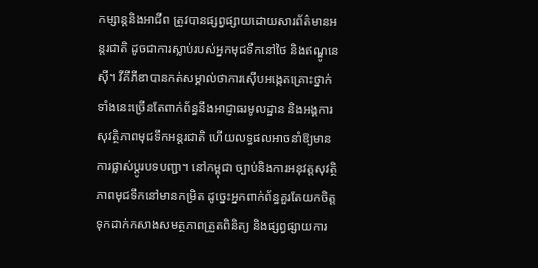កម្សាន្តនិងអាជីព ត្រូវបានផ្សព្វផ្សាយដោយសារព័ត៌មានអន្តរជាតិ ដូចជាការស្លាប់របស់អ្នកមុជទឹកនៅថៃ និងឥណ្ឌូនេស៊ី។ វីគីភីឌាបានកត់សម្គាល់ថាការស៊ើបអង្កេតគ្រោះថ្នាក់ទាំងនេះច្រើនតែពាក់ព័ន្ធនឹងអាជ្ញាធរមូលដ្ឋាន និងអង្គការសុវត្ថិភាពមុជទឹកអន្តរជាតិ ហើយលទ្ធផលអាចនាំឱ្យមានការផ្លាស់ប្តូរបទបញ្ជា។ នៅកម្ពុជា ច្បាប់និងការអនុវត្តសុវត្ថិភាពមុជទឹកនៅមានកម្រិត ដូច្នេះអ្នកពាក់ព័ន្ធគួរតែយកចិត្តទុកដាក់កសាងសមត្ថភាពត្រួតពិនិត្យ និងផ្សព្វផ្សាយការ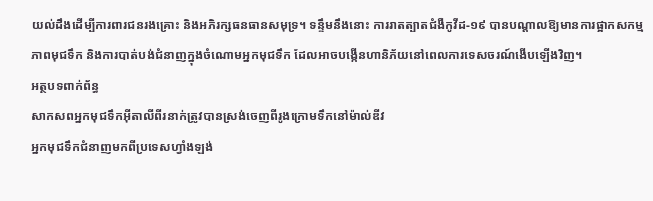យល់ដឹងដើម្បីការពារជនរងគ្រោះ និងអភិរក្សធនធានសមុទ្រ។ ទន្ទឹមនឹងនោះ ការរាតត្បាតជំងឺកូវីដ-១៩ បានបណ្តាលឱ្យមានការផ្អាកសកម្មភាពមុជទឹក និងការបាត់បង់ជំនាញក្នុងចំណោមអ្នកមុជទឹក ដែលអាចបង្កើនហានិភ័យនៅពេលការទេសចរណ៍ងើបឡើងវិញ។
អត្ថបទពាក់ព័ន្ធ
សាកសពអ្នកមុជទឹកអ៊ីតាលីពីរនាក់ត្រូវបានស្រង់ចេញពីរូងក្រោមទឹកនៅម៉ាល់ឌីវ
អ្នកមុជទឹកជំនាញមកពីប្រទេសហ្វាំងឡង់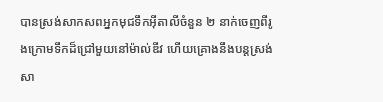បានស្រង់សាកសពអ្នកមុជទឹកអ៊ីតាលីចំនួន ២ នាក់ចេញពីរូងក្រោមទឹកដ៏ជ្រៅមួយនៅម៉ាល់ឌីវ ហើយគ្រោងនឹងបន្តស្រង់សា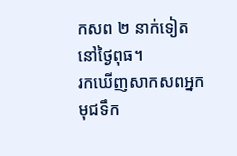កសព ២ នាក់ទៀតនៅថ្ងៃពុធ។
រកឃើញសាកសពអ្នកមុជទឹក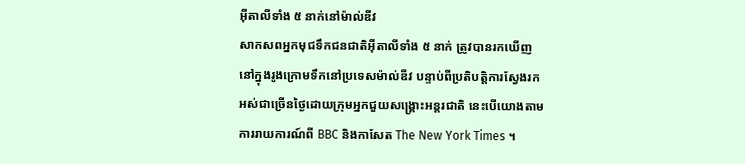អ៊ីតាលីទាំង ៥ នាក់នៅម៉ាល់ឌីវ
សាកសពអ្នកមុជទឹកជនជាតិអ៊ីតាលីទាំង ៥ នាក់ ត្រូវបានរកឃើញនៅក្នុងរូងក្រោមទឹកនៅប្រទេសម៉ាល់ឌីវ បន្ទាប់ពីប្រតិបត្តិការស្វែងរកអស់ជាច្រើនថ្ងៃដោយក្រុមអ្នកជួយសង្គ្រោះអន្តរជាតិ នេះបើយោងតាមការរាយការណ៍ពី BBC និងកាសែត The New York Times ។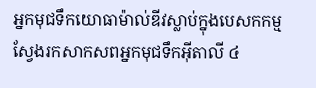អ្នកមុជទឹកយោធាម៉ាល់ឌីវស្លាប់ក្នុងបេសកកម្មស្វែងរកសាកសពអ្នកមុជទឹកអ៊ីតាលី ៤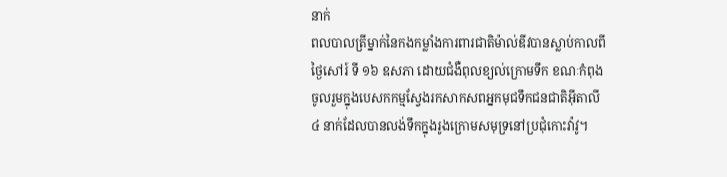នាក់
ពលបាលត្រីម្នាក់នៃកងកម្លាំងការពារជាតិម៉ាល់ឌីវបានស្លាប់កាលពីថ្ងៃសៅរ៍ ទី ១៦ ឧសភា ដោយជំងឺពុលខ្យល់ក្រោមទឹក ខណៈកំពុងចូលរួមក្នុងបេសកកម្មស្វែងរកសាកសពអ្នកមុជទឹកជនជាតិអ៊ីតាលី ៤ នាក់ដែលបានលង់ទឹកក្នុងរូងក្រោមសមុទ្រនៅប្រជុំកោះវ៉ាវូ។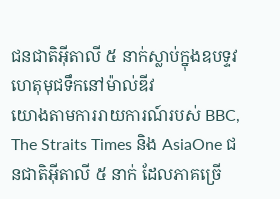ជនជាតិអ៊ីតាលី ៥ នាក់ស្លាប់ក្នុងឧបទ្ទវហេតុមុជទឹកនៅម៉ាល់ឌីវ
យោងតាមការរាយការណ៍របស់ BBC, The Straits Times និង AsiaOne ជនជាតិអ៊ីតាលី ៥ នាក់ ដែលភាគច្រើ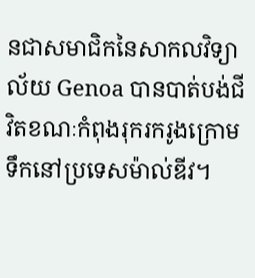នជាសមាជិកនៃសាកលវិទ្យាល័យ Genoa បានបាត់បង់ជីវិតខណៈកំពុងរុករករូងក្រោមទឹកនៅប្រទេសម៉ាល់ឌីវ។